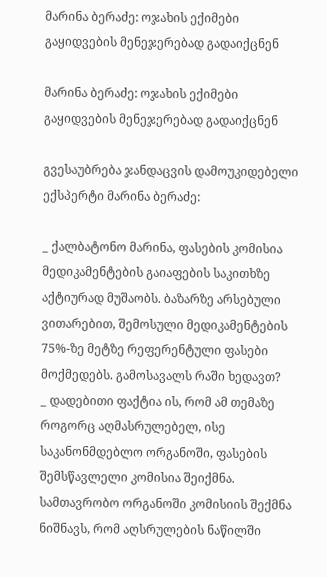მარინა ბერაძე: ოჯახის ექიმები გაყიდვების მენეჯერებად გადაიქცნენ

მარინა ბერაძე: ოჯახის ექიმები გაყიდვების მენეჯერებად გადაიქცნენ

გვესაუბრება ჯანდაცვის დამოუკიდებელი ექსპერტი მარინა ბერაძე:

_ ქალბატონო მარინა, ფასების კომისია მედიკამენტების გაიაფების საკითხზე აქტიურად მუშაობს. ბაზარზე არსებული ვითარებით, შემოსული მედიკამენტების 75%-ზე მეტზე რეფერენტული ფასები მოქმედებს. გამოსავალს რაში ხედავთ?
_ დადებითი ფაქტია ის, რომ ამ თემაზე როგორც აღმასრულებელ, ისე საკანონმდებლო ორგანოში, ფასების შემსწავლელი კომისია შეიქმნა. სამთავრობო ორგანოში კომისიის შექმნა ნიშნავს, რომ აღსრულების ნაწილში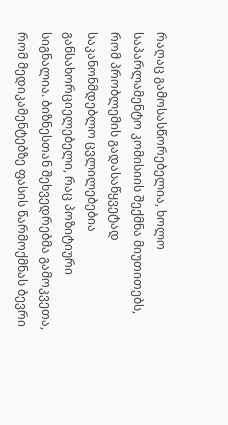რაღაც გამოსასწორებელია, ხოლო საპარლამენტო კომისიის შექმნა მიუთითებს, რომ პრობლემის გადასაწყვეტად საკანონმდებლო ცვლილებებია განსახორციელებელი, რაც პოზიტიური სიგნალია. ბიზნესთან შეხვედრებმა გამოკვეთა, რომ მედიკამენტებზე ფასის წარმოქმნას ბევრი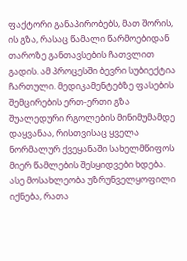ფაქტორი განაპირობებს, მათ შორის, ის გზა, რასაც წამალი წარმოებიდან თაროზე განთავსების ჩათვლით გადის. ამ პროცესში ბევრი სუბიექტია ჩართული. მედიკამენტებზე ფასების შემცირების ერთ-ერთი გზა შუალედური რგოლების მინიმუმამდე დაყვანაა, რისთვისაც ყველა ნორმალურ ქვეყანაში სახელმწიფოს მიერ წამლების შესყიდვები ხდება. ასე მოსახლეობა უზრუნველყოფილი იქნება, რათა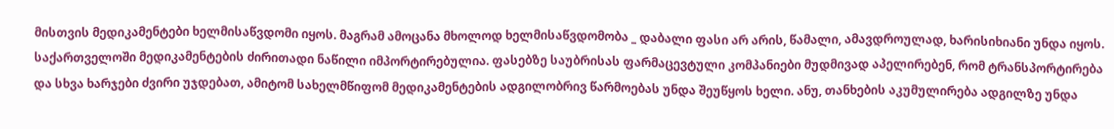მისთვის მედიკამენტები ხელმისაწვდომი იყოს. მაგრამ ამოცანა მხოლოდ ხელმისაწვდომობა _ დაბალი ფასი არ არის, წამალი, ამავდროულად, ხარისიხიანი უნდა იყოს.
საქართველოში მედიკამენტების ძირითადი ნაწილი იმპორტირებულია. ფასებზე საუბრისას ფარმაცევტული კომპანიები მუდმივად აპელირებენ, რომ ტრანსპორტირება და სხვა ხარჯები ძვირი უჯდებათ, ამიტომ სახელმწიფომ მედიკამენტების ადგილობრივ წარმოებას უნდა შეუწყოს ხელი. ანუ, თანხების აკუმულირება ადგილზე უნდა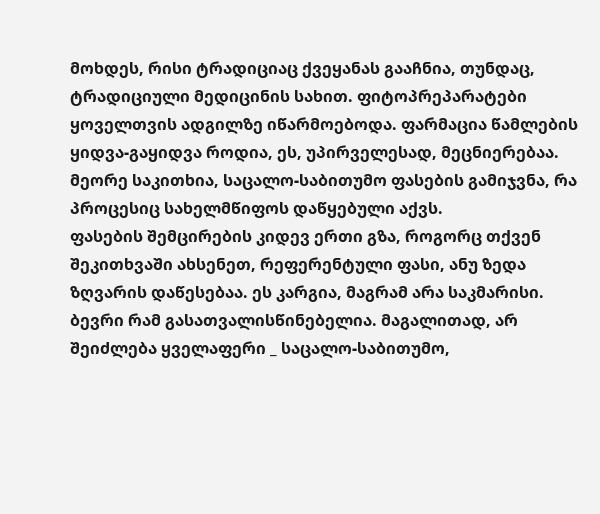მოხდეს, რისი ტრადიციაც ქვეყანას გააჩნია, თუნდაც, ტრადიციული მედიცინის სახით. ფიტოპრეპარატები ყოველთვის ადგილზე იწარმოებოდა. ფარმაცია წამლების ყიდვა-გაყიდვა როდია, ეს, უპირველესად, მეცნიერებაა. მეორე საკითხია, საცალო-საბითუმო ფასების გამიჯვნა, რა პროცესიც სახელმწიფოს დაწყებული აქვს.
ფასების შემცირების კიდევ ერთი გზა, როგორც თქვენ შეკითხვაში ახსენეთ, რეფერენტული ფასი, ანუ ზედა ზღვარის დაწესებაა. ეს კარგია, მაგრამ არა საკმარისი. ბევრი რამ გასათვალისწინებელია. მაგალითად, არ შეიძლება ყველაფერი _ საცალო-საბითუმო,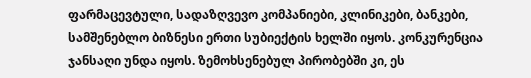ფარმაცევტული, სადაზღვევო კომპანიები, კლინიკები, ბანკები, სამშენებლო ბიზნესი ერთი სუბიექტის ხელში იყოს. კონკურენცია ჯანსაღი უნდა იყოს. ზემოხსენებულ პირობებში კი, ეს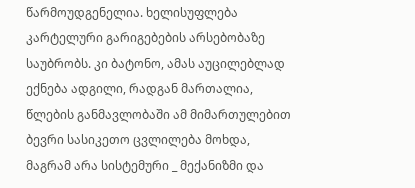წარმოუდგენელია. ხელისუფლება კარტელური გარიგებების არსებობაზე საუბრობს. კი ბატონო, ამას აუცილებლად ექნება ადგილი, რადგან მართალია, წლების განმავლობაში ამ მიმართულებით ბევრი სასიკეთო ცვლილება მოხდა, მაგრამ არა სისტემური _ მექანიზმი და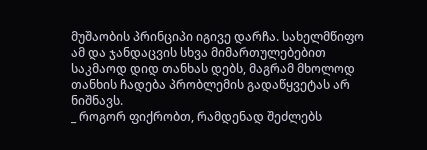მუშაობის პრინციპი იგივე დარჩა. სახელმწიფო ამ და ჯანდაცვის სხვა მიმართულებებით საკმაოდ დიდ თანხას დებს, მაგრამ მხოლოდ თანხის ჩადება პრობლემის გადაწყვეტას არ ნიშნავს.
_ როგორ ფიქრობთ, რამდენად შეძლებს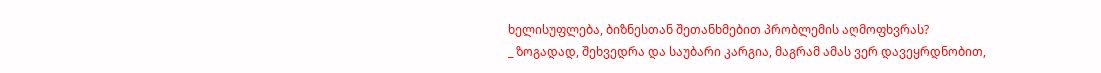ხელისუფლება, ბიზნესთან შეთანხმებით პრობლემის აღმოფხვრას?
_ ზოგადად, შეხვედრა და საუბარი კარგია, მაგრამ ამას ვერ დავეყრდნობით,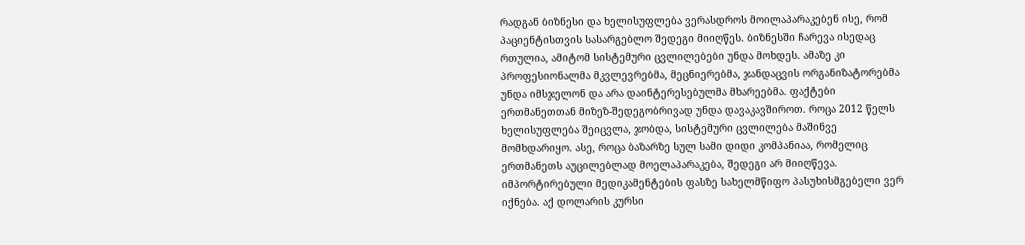რადგან ბიზნესი და ხელისუფლება ვერასდროს მოილაპარაკებენ ისე, რომ პაციენტისთვის სასარგებლო შედეგი მიიღწეს. ბიზნესში ჩარევა ისედაც რთულია, ამიტომ სისტემური ცვლილებები უნდა მოხდეს. ამაზე კი პროფესიონალმა მკვლევრებმა, მეცნიერებმა, ჯანდაცვის ორგანიზატორებმა უნდა იმსჯელონ და არა დაინტერესებულმა მხარეებმა. ფაქტები ერთმანეთთან მიზეზ-შედეგობრივად უნდა დავაკავშიროთ. როცა 2012 წელს ხელისუფლება შეიცვლა, ჯობდა, სისტემური ცვლილება მაშინვე მომხდარიყო. ასე, როცა ბაზარზე სულ სამი დიდი კომპანიაა, რომელიც ერთმანეთს აუცილებლად მოელაპარაკება, შედეგი არ მიიღწევა.
იმპორტირებული მედიკამენტების ფასზე სახელმწიფო პასუხისმგებელი ვერ იქნება. აქ დოლარის კურსი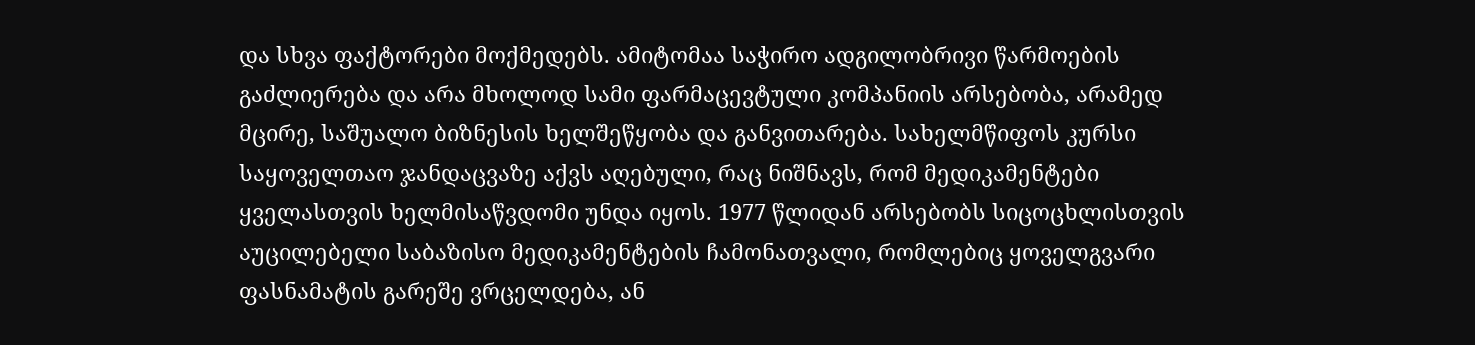და სხვა ფაქტორები მოქმედებს. ამიტომაა საჭირო ადგილობრივი წარმოების გაძლიერება და არა მხოლოდ სამი ფარმაცევტული კომპანიის არსებობა, არამედ მცირე, საშუალო ბიზნესის ხელშეწყობა და განვითარება. სახელმწიფოს კურსი საყოველთაო ჯანდაცვაზე აქვს აღებული, რაც ნიშნავს, რომ მედიკამენტები ყველასთვის ხელმისაწვდომი უნდა იყოს. 1977 წლიდან არსებობს სიცოცხლისთვის აუცილებელი საბაზისო მედიკამენტების ჩამონათვალი, რომლებიც ყოველგვარი ფასნამატის გარეშე ვრცელდება, ან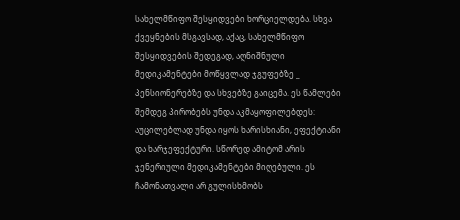სახელმწიფო შესყიდვები ხორციელდება. სხვა ქვეყნების მსგავსად, აქაც, სახელმწიფო შესყიდვების შედეგად, აღნიშნული მედიკამენტები მოწყვლად ჯგუფებზე _ პენსიონერებზე და სხვებზე გაიცემა. ეს წამლები შემდეგ პირობებს უნდა აკმაყოფილებდეს: აუცილებლად უნდა იყოს ხარისხიანი, ეფექტიანი და ხარჯეფექტური. სწორედ ამიტომ არის ჯენერიული მედიკამენტები მიღებული. ეს ჩამონათვალი არ გულისხმობს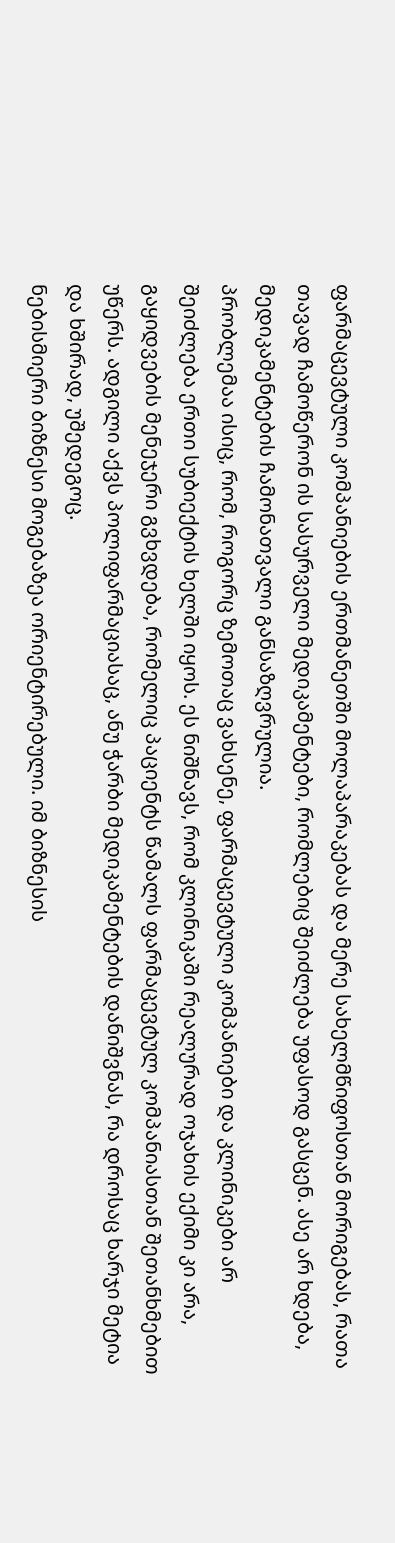ფარმაცევტული კომპანიების ერთმანეთში მოლაპარაკებას და მერე სახელმწიფოსთან მორიგებას, რათა თავად ჩამოწერონ ის სასურველი მედიკამენტები, რომლებიც შეიძლება უფასოდ გასცენ. ასე არ ხდება, მედიკამენტების ჩამონათვალი განსაზღვრულია.
პრობლემაა ისიც, რომ, როგორც ზემოთაც ვახსენე, ფარმაცევტული კომპანიები და კლინიკები არ შეიძლება ერთი სუბიექტის ხელში იყოს. ეს ნიშნავს, რომ კლინიკაში რეალურად ოჯახის ექიმი კი არა, გაყიდვების მენეჯერი გვხვდება, რომელიც პაციენტს წამალს ფარმაცევტულ კომპანიასთან შეთანხმებით უწერს. ადგილი აქვს პოლიფარმაციასაც, ანუ ჭარბი მედიკამენტების დანიშვნას, რა დროსაც ხარჯი მეტია და ხშირად, უშედეგოც.
ნებისმიერი ბიზნესი მოგებაზეა ორიენტირებული. იმ ბიზნესის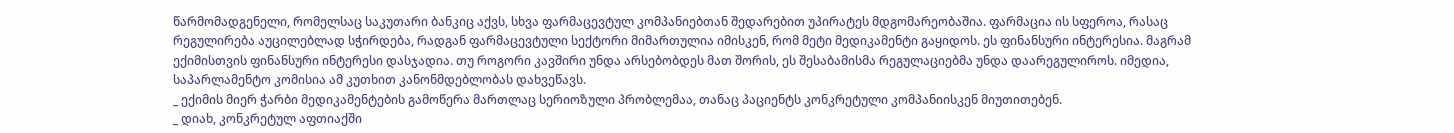წარმომადგენელი, რომელსაც საკუთარი ბანკიც აქვს, სხვა ფარმაცევტულ კომპანიებთან შედარებით უპირატეს მდგომარეობაშია. ფარმაცია ის სფეროა, რასაც რეგულირება აუცილებლად სჭირდება, რადგან ფარმაცევტული სექტორი მიმართულია იმისკენ, რომ მეტი მედიკამენტი გაყიდოს. ეს ფინანსური ინტერესია. მაგრამ ექიმისთვის ფინანსური ინტერესი დასჯადია. თუ როგორი კავშირი უნდა არსებობდეს მათ შორის, ეს შესაბამისმა რეგულაციებმა უნდა დაარეგულიროს. იმედია, საპარლამენტო კომისია ამ კუთხით კანონმდებლობას დახვეწავს.
_ ექიმის მიერ ჭარბი მედიკამენტების გამოწერა მართლაც სერიოზული პრობლემაა, თანაც პაციენტს კონკრეტული კომპანიისკენ მიუთითებენ.
_ დიახ, კონკრეტულ აფთიაქში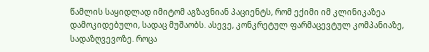წამლის საყიდლად იმიტომ აგზავნიან პაციენტს, რომ ექიმი იმ კლინიკაზეა დამოკიდებული, სადაც მუშაობს. ასევე, კონკრეტულ ფარმაცევტულ კომპანიაზე, სადაზღვევოზე. როცა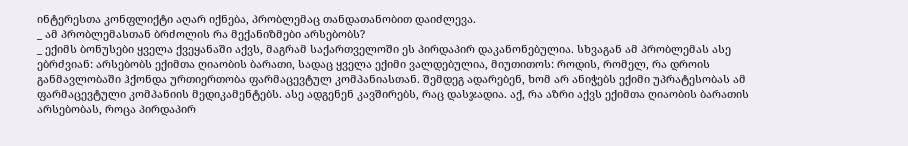ინტერესთა კონფლიქტი აღარ იქნება, პრობლემაც თანდათანობით დაიძლევა.
_ ამ პრობლემასთან ბრძოლის რა მექანიზმები არსებობს?
_ ექიმს ბონუსები ყველა ქვეყანაში აქვს, მაგრამ საქართველოში ეს პირდაპირ დაკანონებულია. სხვაგან ამ პრობლემას ასე ებრძვიან: არსებობს ექიმთა ღიაობის ბარათი, სადაც ყველა ექიმი ვალდებულია, მიუთითოს: როდის, რომელ, რა დროის განმავლობაში ჰქონდა ურთიერთობა ფარმაცევტულ კომპანიასთან. შემდეგ ადარებენ, ხომ არ ანიჭებს ექიმი უპრატესობას ამ ფარმაცევტული კომპანიის მედიკამენტებს. ასე ადგენენ კავშირებს, რაც დასჯადია. აქ, რა აზრი აქვს ექიმთა ღიაობის ბარათის არსებობას, როცა პირდაპირ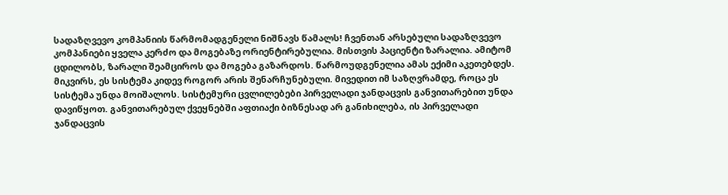სადაზღვევო კომპანიის წარმომადგენელი ნიშნავს წამალს! ჩვენთან არსებული სადაზღვევო კომპანიები ყველა კერძო და მოგებაზე ორიენტირებულია. მისთვის პაციენტი ზარალია. ამიტომ ცდილობს, ზარალი შეამციროს და მოგება გაზარდოს. წარმოუდგენელია ამას ექიმი აკეთებდეს. მიკვირს, ეს სისტემა კიდევ როგორ არის შენარჩუნებული. მივედით იმ საზღვრამდე, როცა ეს სისტემა უნდა მოიშალოს. სისტემური ცვლილებები პირველადი ჯანდაცვის განვითარებით უნდა დავიწყოთ. განვითარებულ ქვეყნებში აფთიაქი ბიზნესად არ განიხილება, ის პირველადი ჯანდაცვის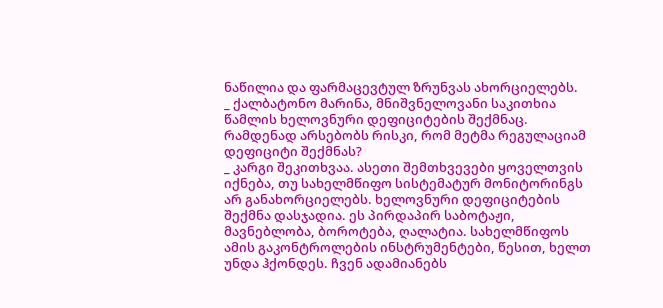ნაწილია და ფარმაცევტულ ზრუნვას ახორციელებს.
_ ქალბატონო მარინა, მნიშვნელოვანი საკითხია წამლის ხელოვნური დეფიციტების შექმნაც. რამდენად არსებობს რისკი, რომ მეტმა რეგულაციამ დეფიციტი შექმნას?
_ კარგი შეკითხვაა. ასეთი შემთხვევები ყოველთვის იქნება, თუ სახელმწიფო სისტემატურ მონიტორინგს არ განახორციელებს. ხელოვნური დეფიციტების შექმნა დასჯადია. ეს პირდაპირ საბოტაჟი, მავნებლობა, ბოროტება, ღალატია. სახელმწიფოს ამის გაკონტროლების ინსტრუმენტები, წესით, ხელთ უნდა ჰქონდეს. ჩვენ ადამიანებს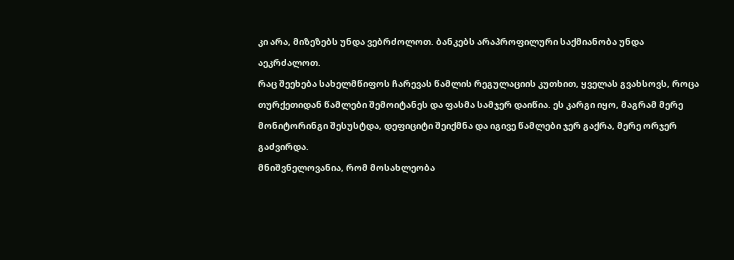კი არა, მიზეზებს უნდა ვებრძოლოთ. ბანკებს არაპროფილური საქმიანობა უნდა აეკრძალოთ.
რაც შეეხება სახელმწიფოს ჩარევას წამლის რეგულაციის კუთხით, ყველას გვახსოვს, როცა თურქეთიდან წამლები შემოიტანეს და ფასმა სამჯერ დაიწია. ეს კარგი იყო, მაგრამ მერე მონიტორინგი შესუსტდა, დეფიციტი შეიქმნა და იგივე წამლები ჯერ გაქრა, მერე ორჯერ გაძვირდა.
მნიშვნელოვანია, რომ მოსახლეობა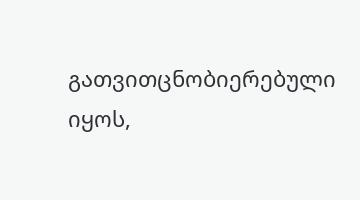გათვითცნობიერებული იყოს,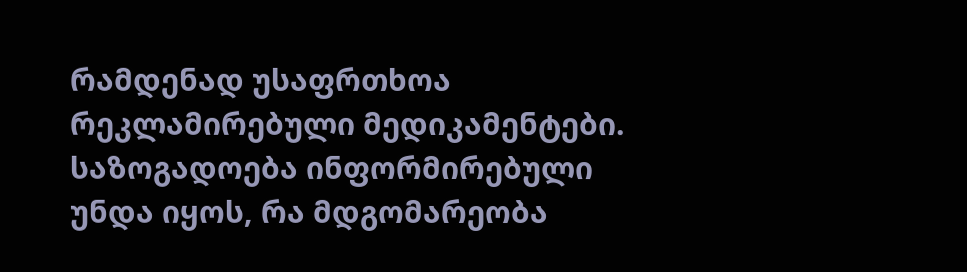რამდენად უსაფრთხოა რეკლამირებული მედიკამენტები. საზოგადოება ინფორმირებული უნდა იყოს, რა მდგომარეობა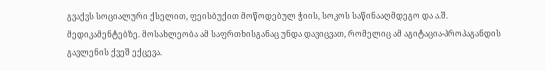გვაქვს სოციალური ქსელით, ფეისბუქით მოწოდებულ ჭიის, სოკოს საწინააღმდეგო და ა.შ. მედიკამენტებზე. მოსახლეობა ამ საფრთხისგანაც უნდა დავიცვათ, რომელიც ამ აგიტაცია-პროპაგანდის გავლენის ქვეშ ექცევა.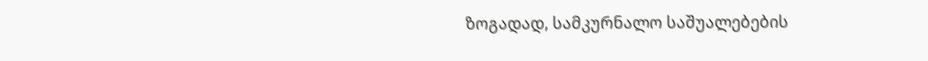ზოგადად, სამკურნალო საშუალებების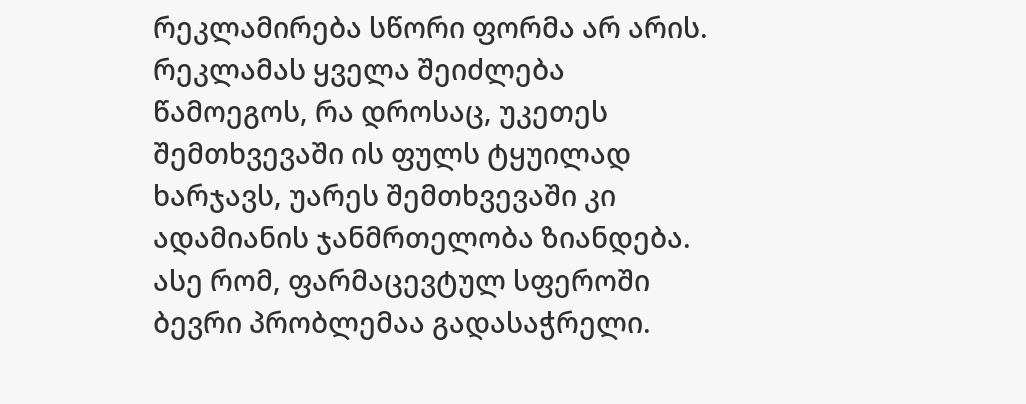რეკლამირება სწორი ფორმა არ არის. რეკლამას ყველა შეიძლება წამოეგოს, რა დროსაც, უკეთეს შემთხვევაში ის ფულს ტყუილად ხარჯავს, უარეს შემთხვევაში კი ადამიანის ჯანმრთელობა ზიანდება. ასე რომ, ფარმაცევტულ სფეროში ბევრი პრობლემაა გადასაჭრელი.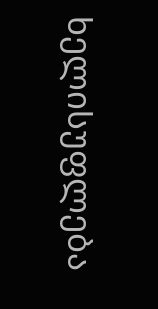ხელისუფლება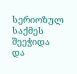სერიოზულ საქმეს შეეჭიდა და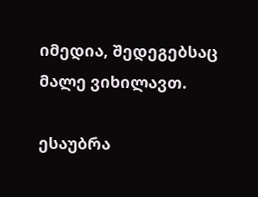იმედია, შედეგებსაც მალე ვიხილავთ.

ესაუბრა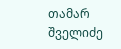თამარ შველიძე